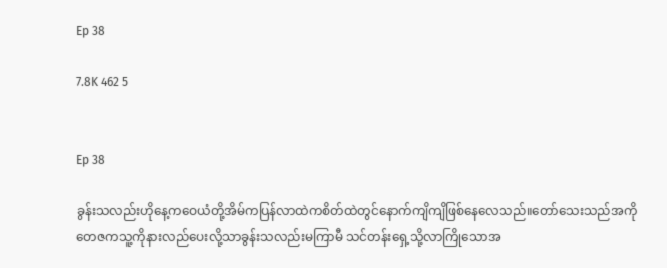Ep 38

7.8K 462 5


Ep 38

ခွန်းသလည်းဟိုနေ့ကဝေယံတို့အိမ်ကပြန်လာထဲကစိတ်ထဲတွင်နောက်ကျိကျိဖြစ်နေလေသည်။တော်သေးသည်အကိုတေဇကသူ့ကိုနားလည်ပေးလို့သာခွန်းသလည်းမကြာမီ သင်တန်းရှေ့သို့လာကြိုသောအ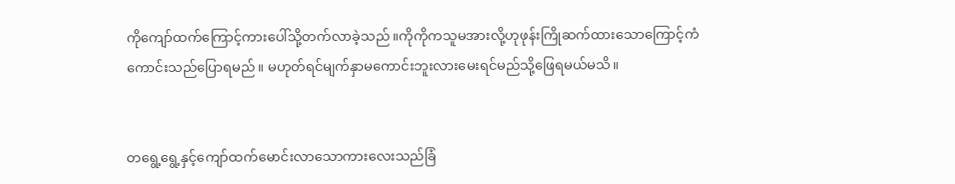ကိုကျော်ထက်ကြောင့်ကားပေါ်သို့တက်လာခဲ့သည်။ကိုကိုကသူမအားလို့ဟုဖုန်းကြိုဆက်ထားသောကြောင့်ကံကောင်းသည်ပြောရမည်။ မဟုတ်ရင်မျက်နှာမကောင်းဘူးလားမေးရင်မည်သို့ဖြေရမယ်မသိ။


တရွေ့ရွေ့နှင့်ကျော်ထက်မောင်းလာသောကားလေးသည်ခြံ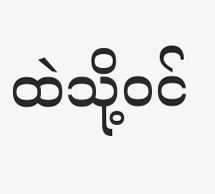ထဲသို့ဝင်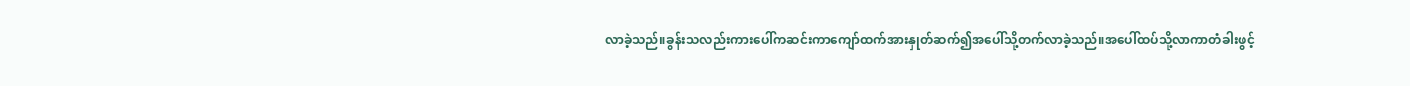လာခဲ့သည်။ခွန်းသလည်းကားပေါ်ကဆင်းကာကျော်ထက်အားနှုတ်ဆက်၍အပေါ်သို့တက်လာခဲ့သည်။အပေါ်ထပ်သို့လာကာတံခါးဖွင့်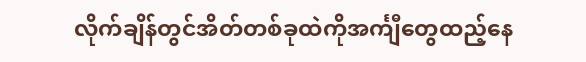လိုက်ချိန်တွင်အိတ်တစ်ခုထဲကိုအင်္ကျီတွေထည့်နေ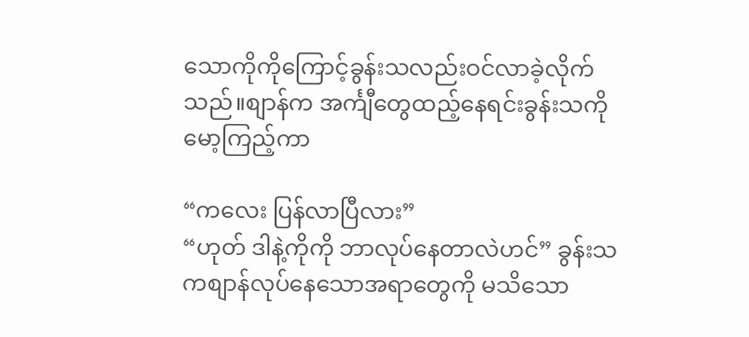သောကိုကိုကြောင့်ခွန်းသလည်းဝင်လာခဲ့လိုက်သည်။စျာန်က အင်္ကျီတွေထည့်နေရင်းခွန်းသကိုမော့ကြည့်ကာ

“ကလေး ပြန်လာပြီလား”
“ဟုတ် ဒါနဲ့ကိုကို ဘာလုပ်နေတာလဲဟင်” ခွန်းသကစျာန်လုပ်နေသောအရာတွေကို မသိသော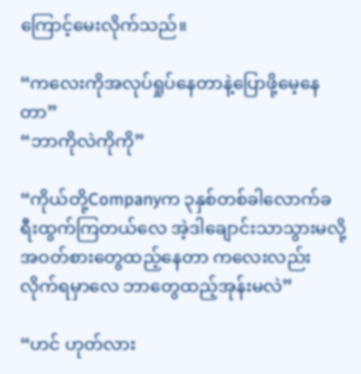ကြောင့်မေးလိုက်သည်။

“ကလေးကိုအလုပ်ရှုပ်နေတာနဲ့ပြောဖို့မေ့နေတာ”
“ဘာကိုလဲကိုကို”

“ကိုယ်တို့Companyက ၃နှစ်တစ်ခါလောက်ခရီးထွက်ကြတယ်လေ အဲ့ဒါချောင်းသာသွားမလို့အဝတ်စားတွေထည့်နေတာ ကလေးလည်းလိုက်ရမှာလေ ဘာတွေထည့်အုန်းမလဲ”

“ဟင် ဟုတ်လား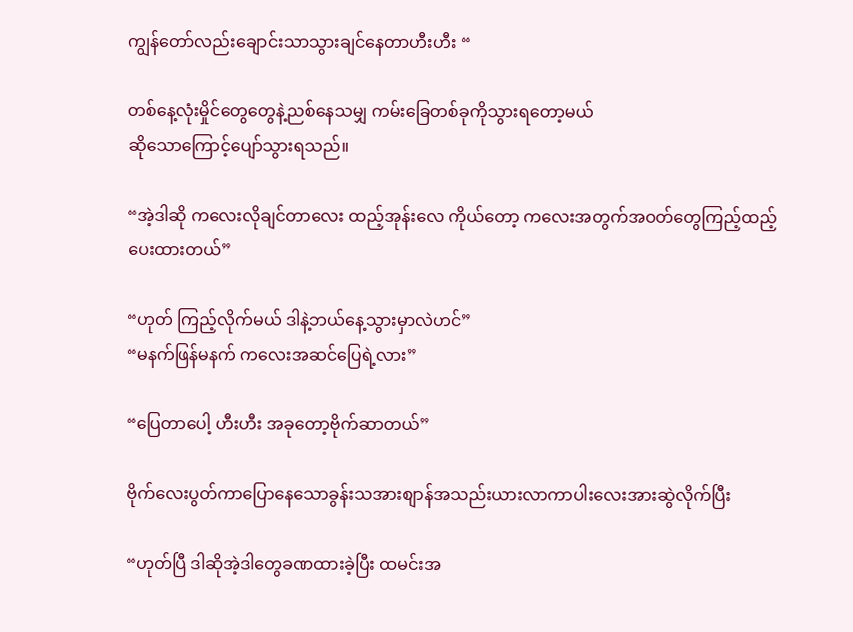ကျွန်တော်လည်းချောင်းသာသွားချင်နေတာဟီးဟီး “

တစ်နေ့လုံးမှိုင်တွေတွေနဲ့ညစ်နေသမျှ ကမ်းခြေတစ်ခုကိုသွားရတော့မယ်
ဆိုသောကြောင့်ပျော်သွားရသည်။

“အဲ့ဒါဆို ကလေးလိုချင်တာလေး ထည့်အုန်းလေ ကိုယ်တော့ ကလေးအတွက်အဝတ်တွေကြည့်ထည့်ပေးထားတယ်”

“ဟုတ် ကြည့်လိုက်မယ် ဒါနဲ့ဘယ်နေ့သွားမှာလဲဟင်”
“မနက်ဖြန်မနက် ကလေးအဆင်ပြေရဲ့လား”

“ပြေတာပေါ့ ဟီးဟီး အခုတော့ဗိုက်ဆာတယ်”

ဗိုက်လေးပွတ်ကာပြောနေသောခွန်းသအားစျာန်အသည်းယားလာကာပါးလေးအားဆွဲလိုက်ပြီး

“ဟုတ်ပြီ ဒါဆိုအဲ့ဒါတွေခဏထားခဲ့ပြီး ထမင်းအ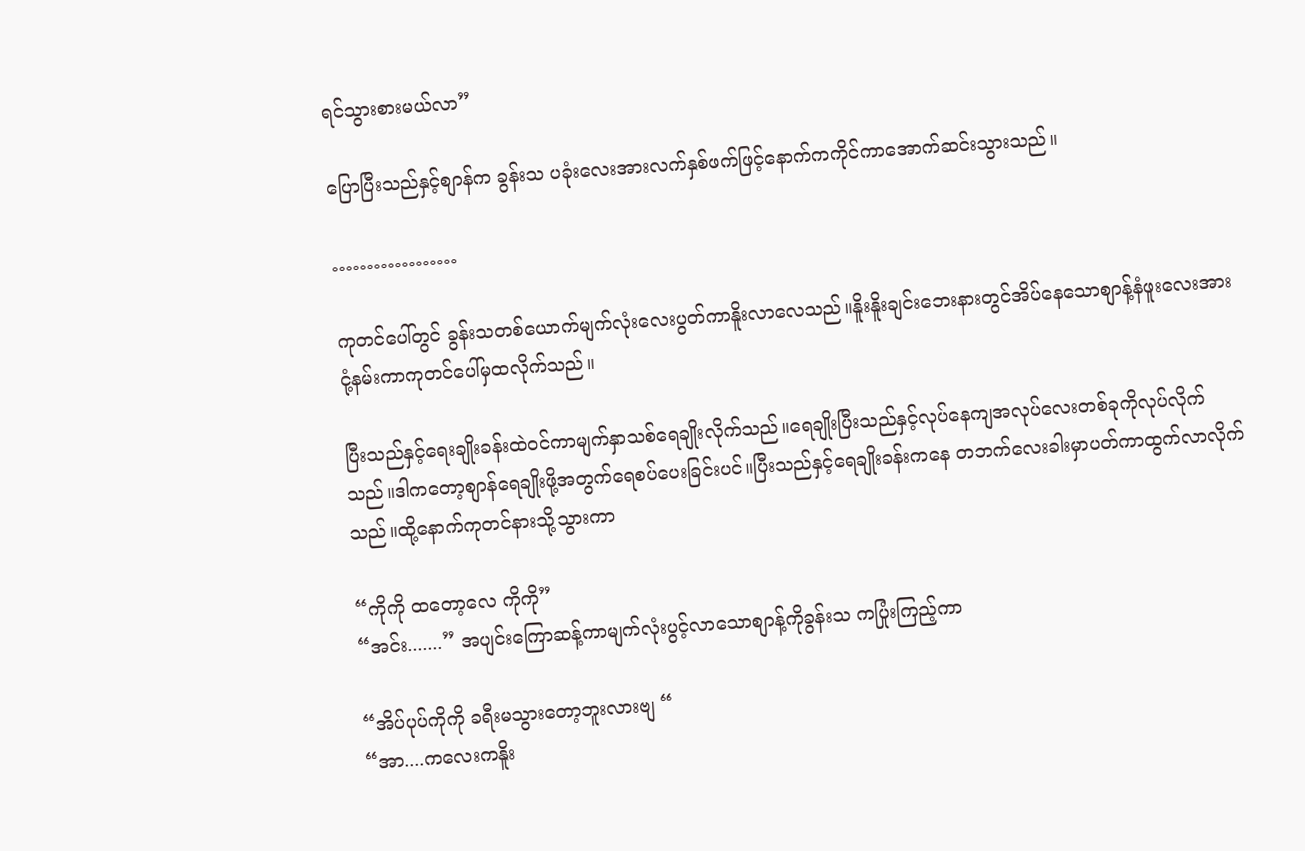ရင်သွားစားမယ်လာ”

ပြောပြီးသည်နှင့်စျာန်က ခွန်းသ ပခုံးလေးအားလက်နှစ်ဖက်ဖြင့်နောက်ကကိုင်ကာအောက်ဆင်းသွားသည်။

………………

ကုတင်ပေါ်တွင် ခွန်းသတစ်ယောက်မျက်လုံးလေးပွတ်ကာနိူးလာလေသည်။နိူးနိူးချင်းဘေးနားတွင်အိပ်နေသောစျာန့်နံဖူးလေးအားငုံ့နမ်းကာကုတင်ပေါ်မှထလိုက်သည်။

ပြီးသည်နှင့်ရေးချိုးခန်းထဲဝင်ကာမျက်နှာသစ်ရေချိုးလိုက်သည်။ရေချိုးပြီးသည်နှင့်လုပ်နေကျအလုပ်လေးတစ်ခုကိုလုပ်လိုက်သည်။ဒါကတော့စျာန်ရေချိုးဖို့အတွက်ရေစပ်ပေးခြင်းပင်။ပြီးသည်နှင့်ရေချိုးခန်းကနေ တဘက်လေးခါးမှာပတ်ကာထွက်လာလိုက်သည်။ထို့နောက်ကုတင်နားသို့သွားကာ

“ကိုကို ထတော့လေ ကိုကို”
“အင်း.......” အပျင်းကြောဆန့်ကာမျက်လုံးပွင့်လာသောစျာန့်ကိုခွန်းသ ကပြုံးကြည့်ကာ

“အိပ်ပုပ်ကိုကို ခရီးမသွားတော့ဘူးလားဗျ “
“အာ....ကလေးကနိူး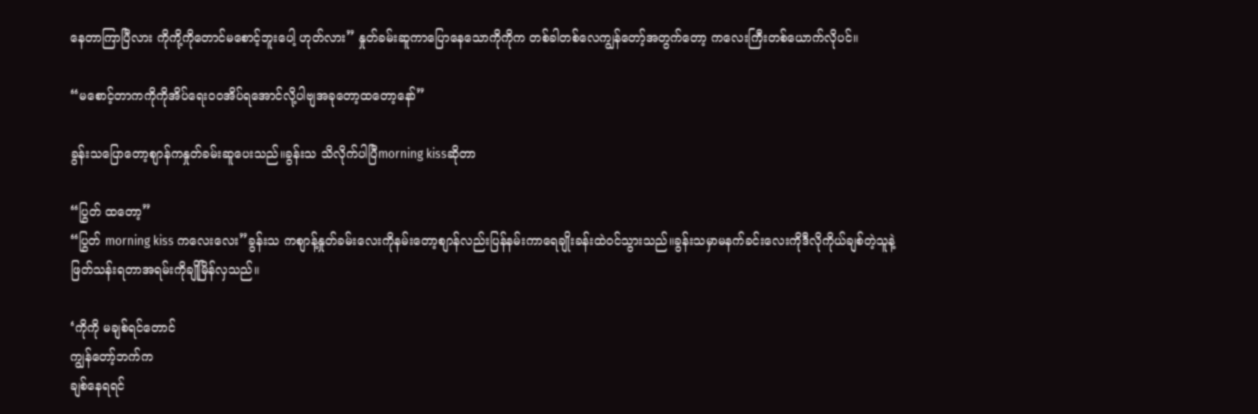နေတာကြာပြီလား ကိုကို့ကိုတောင်မစောင့်ဘူးပေါ့ ဟုတ်လား” နှုတ်ခမ်းဆူကာပြောနေသောကိုကိုက တစ်ခါတစ်လေကျွန်တော့်အတွက်တော့ ကလေးကြီးတစ်ယောက်လိုပင်။

“မစောင့်တာကကိုကိုအိပ်ရေးဝဝအိပ်ရအောင်လို့ပါဗျအခုတော့ထတော့နော်”

ခွန်းသပြောတော့စျာန်ကနှုတ်ခမ်းဆူပေးသည်။ခွန်းသ သိလိုက်ပါပြီmorning kissဆိုတာ

“ပြွတ် ထတော့”
“ပြွတ် morning kiss ကလေးလေး”ခွန်းသ ကစျာန့်နှုတ်ခမ်းလေးကိုနမ်းတော့စျာန်လည်းပြန်နမ်းကာရေချိုးခန်းထဲဝင်သွားသည်။ခွန်းသမှာမနက်ခင်းလေးကိုဒီလိုကိုယ်ချစ်တဲ့သူနဲ့ဖြတ်သန်းရတာအရမ်းကိုချိုမြိန်လှသည်။

‘ကိုကို မချစ်ရင်တောင်
ကျွန်တော့်ဘက်က
ချစ်နေရရင်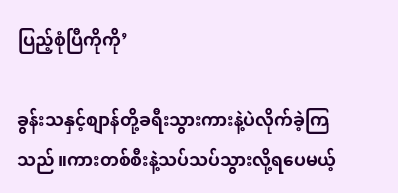ပြည့်စုံပြီကိုကို’

ခွန်းသနှင့်စျာန်တို့ခရီးသွားကားနဲ့ပဲလိုက်ခဲ့ကြသည်။ကားတစ်စီးနဲ့သပ်သပ်သွားလို့ရပေမယ့်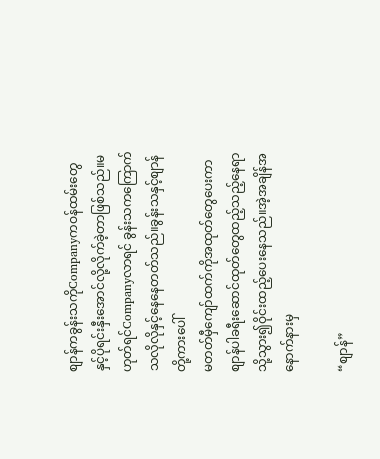စျာန်ကခွန်းသကိုCompanyကဝန်ထမ်းတွေနှင့်ပိုရင်းနှီးအောင်လို့လိုက်ခဲ့တာဖြစ်သည်။မဟုတ်ရင်Companyလာရင် ခွန်းသကကြောက်သလိုလိုနှင့်နေနေတတ်သည်။ခွန်းသနှင့်စျာန်တို့ကားပေါ်
မတတ်မှီကျော်ထက်ကိုအထုတ်တွေပေးကာစျာန်ပါခရီးဆောင်ထုတ်တွေထည့်သည့်နေရာသို့သွား၍ဝိုင်းထည့်ပေးနေသည်။အဲ့အချိန်အနောက်နားမှ

“စျာန်”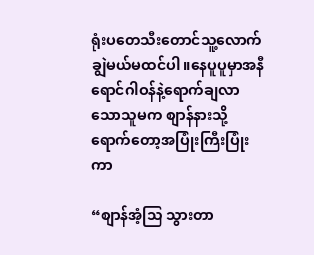ရုံးပတေသီးတောင်သူ့လောက်ချွဲမယ်မထင်ပါ။နေပူပူမှာအနီရောင်ဂါဝန်နဲ့ရောက်ချလာသောသူမက စျာန်နားသို့ရောက်တော့အပြုံးကြီးပြုံးကာ

“စျာန်အံ့သြ သွားတာ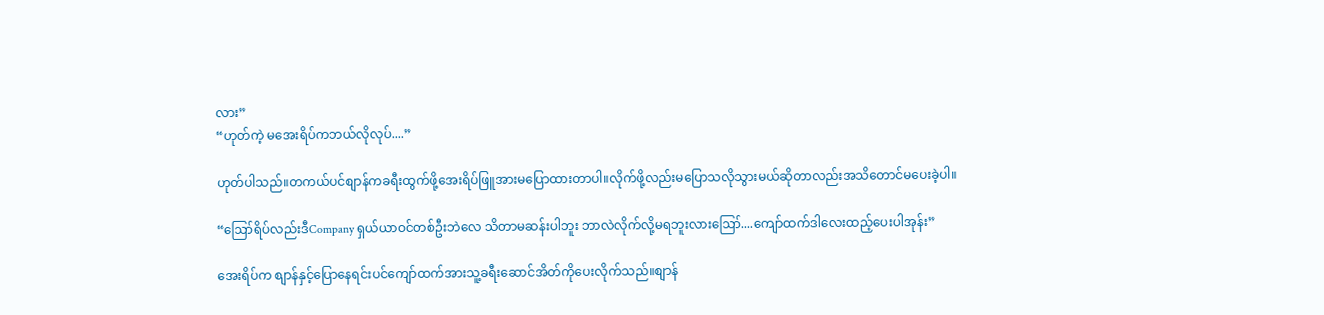လား”
“ဟုတ်ကဲ့ မအေးရိပ်ကဘယ်လိုလုပ်....”

ဟုတ်ပါသည်။တကယ်ပင်စျာန်ကခရီးထွက်ဖို့အေးရိပ်ဖြူအားမပြောထားတာပါ။လိုက်ဖို့လည်းမပြောသလိုသွားမယ်ဆိုတာလည်းအသိတောင်မပေးခဲ့ပါ။

“ဪရိပ်လည်းဒီCompany ရှယ်ယာဝင်တစ်ဦးဘဲလေ သိတာမဆန်းပါဘူး ဘာလဲလိုက်လို့မရဘူးလားဪ....ကျော်ထက်ဒါလေးထည့်ပေးပါအုန်း”

အေးရိပ်က စျာန်နှင့်ပြောနေရင်းပင်ကျော်ထက်အားသူ့ခရီးဆောင်အိတ်ကိုပေးလိုက်သည်။စျာန်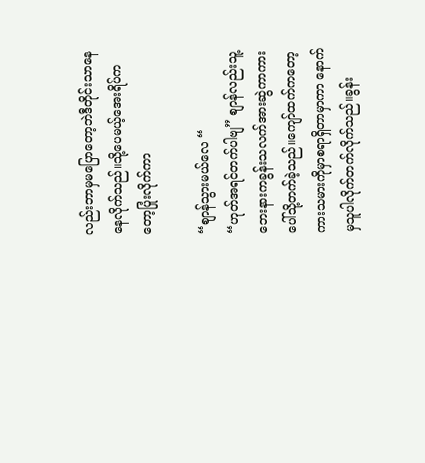လည်းဘာမှမပြောတော့ဘဲဒီတိုင်းသာနေနေလိုက်သည်။သို့ပေမယ့်အေးရိပ်ကတော့ပြုံးလိုက်ကာ

“စျာန်သွားမယ်လေ “
“ဟုတ်အရင်တက်ပါဗျ” စျာန်လည်းသူ့ဘေးနားကခွန်းသလက်အားဆွဲကာကားပေါ်သို့တက်ခဲ့သည်။ကျော်ထက်ကတော့ကားသမားကိုမှာစရာရှိတာမှာကာ နောက်မှသူပါလိုက်တက်လိုက်သည်။ခွန်း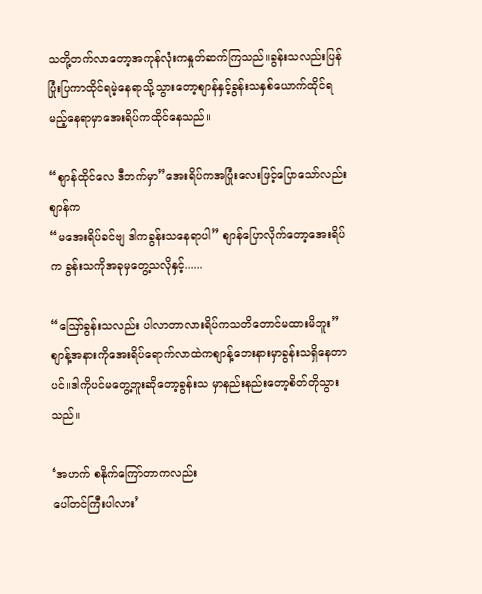သတို့တက်လာတော့အကုန်လုံးကနှုတ်ဆက်ကြသည်။ခွန်းသလည်းပြန်ပြုံးပြကာထိုင်ရမဲ့နေရာသို့သွားတော့စျာန်နှင့်ခွန်းသနှစ်ယောက်ထိုင်ရမည့်နေရာမှာအေးရိပ်ကထိုင်နေသည်။

“စျာန်ထိုင်လေ ဒီဘက်မှာ”အေးရိပ်ကအပြုံးလေးဖြင့်ပြောသော်လည်းစျာန်က
“မအေးရိပ်ခင်ဗျ ဒါကခွန်းသနေရာပါ” စျာန်ပြောလိုက်တော့အေးရိပ်က ခွန်းသကိုအခုမှတွေ့သလိုနှင့်......

“ဪခွန်းသလည်း ပါလာတာလားရိပ်ကသတိတောင်မထားမိဘူး”  စျာန့်အနားကိုအေးရိပ်ရောက်လာထဲကစျာန့်ဘေးနားမှာခွန်းသရှိနေတာပင်။ဒါကိုပင်မတွေ့ဘူးဆိုတော့ခွန်းသ မှာနည်းနည်းတော့စိတ်တိုသွားသည်။

‘အဟက် စနိုက်ကြော်တာကလည်း
ပေါ်တင်ကြီးပါလား’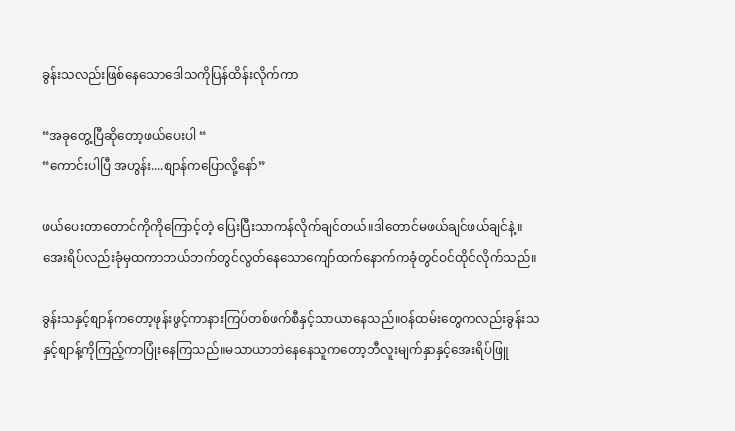ခွန်းသလည်းဖြစ်နေသောဒေါသကိုပြန်ထိန်းလိုက်ကာ

“အခုတွေ့ပြီဆိုတော့ဖယ်ပေးပါ “
“ကောင်းပါပြီ အဟွန်း....စျာန်ကပြောလို့နော်”

ဖယ်ပေးတာတောင်ကိုကိုကြောင့်တဲ့ ပြေးပြီးသာကန်လိုက်ချင်တယ်။ဒါတောင်မဖယ်ချင်ဖယ်ချင်နဲ့။
အေးရိပ်လည်းခုံမှထကာဘယ်ဘက်တွင်လွတ်နေသောကျော်ထက်နောက်ကခုံတွင်ဝင်ထိုင်လိုက်သည်။

ခွန်းသနှင့်စျာန်ကတော့ဖုန်းဖွင့်ကာနားကြပ်တစ်ဖက်စီနှင့်သာယာနေသည်။ဝန်ထမ်းတွေကလည်းခွန်းသနှင့်စျာန့်ကိုကြည့်ကာပြုံးနေကြသည်။မသာယာဘဲနေနေသူကတော့ဘီလူးမျက်နှာနှင့်အေးရိပ်ဖြူ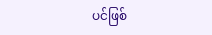ပင်ဖြစ်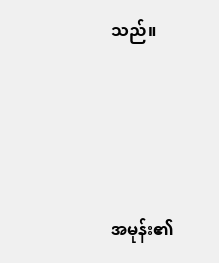သည်။




အမုန်း၏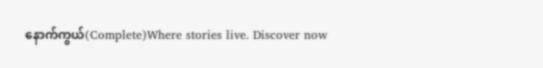နောက်ကွယ်(Complete)Where stories live. Discover now